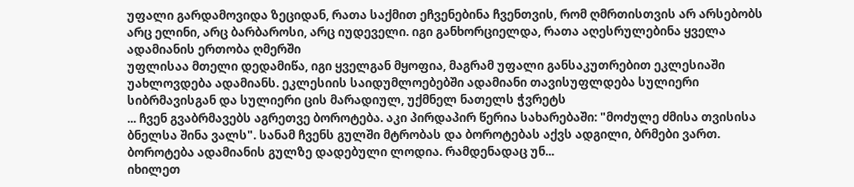უფალი გარდამოვიდა ზეციდან, რათა საქმით ეჩვენებინა ჩვენთვის, რომ ღმრთისთვის არ არსებობს არც ელინი, არც ბარბაროსი, არც იუდეველი. იგი განხორციელდა, რათა აღესრულებინა ყველა ადამიანის ერთობა ღმერში
უფლისაა მთელი დედამიწა, იგი ყველგან მყოფია, მაგრამ უფალი განსაკუთრებით ეკლესიაში უახლოვდება ადამიანს. ეკლესიის საიდუმლოებებში ადამიანი თავისუფლდება სულიერი სიბრმავისგან და სულიერი ცის მარადიულ, უქმნელ ნათელს ჭვრეტს
... ჩვენ გვაბრმავებს აგრეთვე ბოროტება. აკი პირდაპირ წერია სახარებაში: "მოძულე ძმისა თვისისა ბნელსა შინა ვალს". სანამ ჩვენს გულში მტრობას და ბოროტებას აქვს ადგილი, ბრმები ვართ. ბოროტება ადამიანის გულზე დადებული ლოდია. რამდენადაც უნ...
იხილეთ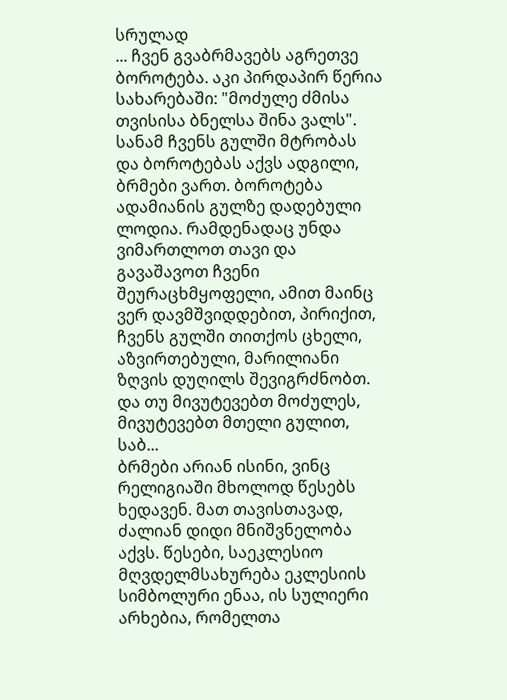სრულად
... ჩვენ გვაბრმავებს აგრეთვე ბოროტება. აკი პირდაპირ წერია სახარებაში: "მოძულე ძმისა თვისისა ბნელსა შინა ვალს". სანამ ჩვენს გულში მტრობას და ბოროტებას აქვს ადგილი, ბრმები ვართ. ბოროტება ადამიანის გულზე დადებული ლოდია. რამდენადაც უნდა ვიმართლოთ თავი და გავაშავოთ ჩვენი შეურაცხმყოფელი, ამით მაინც ვერ დავმშვიდდებით, პირიქით, ჩვენს გულში თითქოს ცხელი, აზვირთებული, მარილიანი ზღვის დუღილს შევიგრძნობთ. და თუ მივუტევებთ მოძულეს, მივუტევებთ მთელი გულით, საბ...
ბრმები არიან ისინი, ვინც რელიგიაში მხოლოდ წესებს ხედავენ. მათ თავისთავად, ძალიან დიდი მნიშვნელობა აქვს. წესები, საეკლესიო მღვდელმსახურება ეკლესიის სიმბოლური ენაა, ის სულიერი არხებია, რომელთა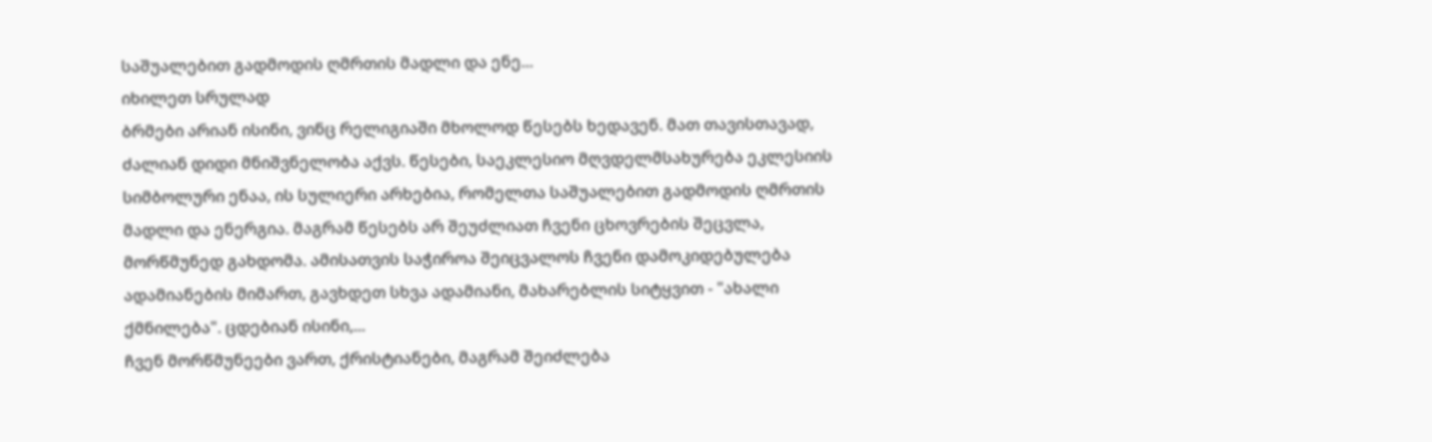საშუალებით გადმოდის ღმრთის მადლი და ენე...
იხილეთ სრულად
ბრმები არიან ისინი, ვინც რელიგიაში მხოლოდ წესებს ხედავენ. მათ თავისთავად, ძალიან დიდი მნიშვნელობა აქვს. წესები, საეკლესიო მღვდელმსახურება ეკლესიის სიმბოლური ენაა, ის სულიერი არხებია, რომელთა საშუალებით გადმოდის ღმრთის მადლი და ენერგია. მაგრამ წესებს არ შეუძლიათ ჩვენი ცხოვრების შეცვლა, მორწმუნედ გახდომა. ამისათვის საჭიროა შეიცვალოს ჩვენი დამოკიდებულება ადამიანების მიმართ, გავხდეთ სხვა ადამიანი, მახარებლის სიტყვით - "ახალი ქმნილება". ცდებიან ისინი,...
ჩვენ მორწმუნეები ვართ, ქრისტიანები, მაგრამ შეიძლება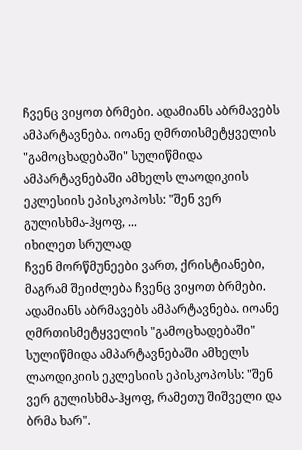ჩვენც ვიყოთ ბრმები. ადამიანს აბრმავებს ამპარტავნება. იოანე ღმრთისმეტყველის "გამოცხადებაში" სულიწმიდა ამპარტავნებაში ამხელს ლაოდიკიის ეკლესიის ეპისკოპოსს: "შენ ვერ გულისხმა-ჰყოფ, ...
იხილეთ სრულად
ჩვენ მორწმუნეები ვართ, ქრისტიანები, მაგრამ შეიძლება ჩვენც ვიყოთ ბრმები. ადამიანს აბრმავებს ამპარტავნება. იოანე ღმრთისმეტყველის "გამოცხადებაში" სულიწმიდა ამპარტავნებაში ამხელს ლაოდიკიის ეკლესიის ეპისკოპოსს: "შენ ვერ გულისხმა-ჰყოფ, რამეთუ შიშველი და ბრმა ხარ".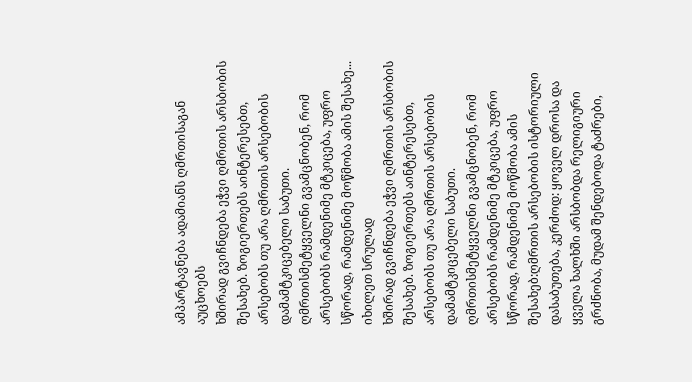ამპარტავნება ადამიანს ღმრთისაგან აუცხოებს
ხშირად გვიჩნდება ეჭვი ღმრთის არსბობის შესახებ. ზოგიერთებს აინტერესებთ, არსებობს თუ არა ღმრთის არსებობის დამამტკიცებელი საბუთი. ღმრთისმეტყველნი გვამცნობენ, რომ არსებობს რამდენიმე მტკიცება, უფრო სწორად, რამდენიმე მოწმობა ამის შესახე...
იხილეთ სრულად
ხშირად გვიჩნდება ეჭვი ღმრთის არსბობის შესახებ. ზოგიერთებს აინტერესებთ, არსებობს თუ არა ღმრთის არსებობის დამამტკიცებელი საბუთი. ღმრთისმეტყველნი გვამცნობენ, რომ არსებობს რამდენიმე მტკიცება, უფრო სწორად, რამდენიმე მოწმობა ამის შესახებ:ღმრთის არსებობის ისტორიული დასაბუთება, კერძოდ: ყოველ დროსა და ყველა ხალხში არსბობდა რელიგიური გრძნობა, მუდამ შენდებოდა ტაძრები,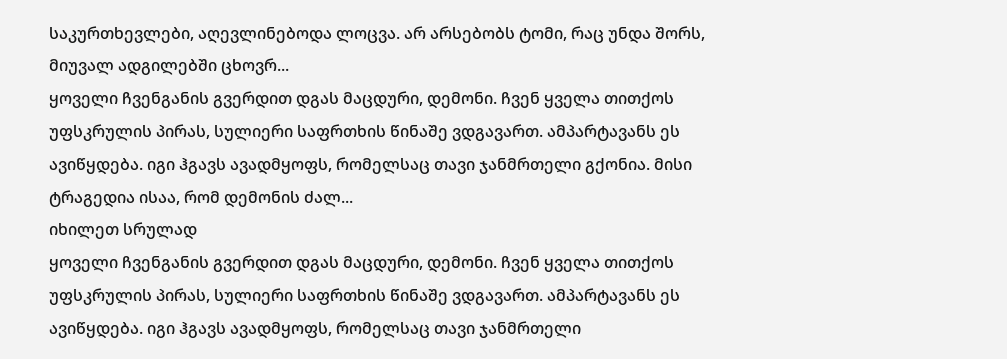საკურთხევლები, აღევლინებოდა ლოცვა. არ არსებობს ტომი, რაც უნდა შორს, მიუვალ ადგილებში ცხოვრ...
ყოველი ჩვენგანის გვერდით დგას მაცდური, დემონი. ჩვენ ყველა თითქოს უფსკრულის პირას, სულიერი საფრთხის წინაშე ვდგავართ. ამპარტავანს ეს ავიწყდება. იგი ჰგავს ავადმყოფს, რომელსაც თავი ჯანმრთელი გქონია. მისი ტრაგედია ისაა, რომ დემონის ძალ...
იხილეთ სრულად
ყოველი ჩვენგანის გვერდით დგას მაცდური, დემონი. ჩვენ ყველა თითქოს უფსკრულის პირას, სულიერი საფრთხის წინაშე ვდგავართ. ამპარტავანს ეს ავიწყდება. იგი ჰგავს ავადმყოფს, რომელსაც თავი ჯანმრთელი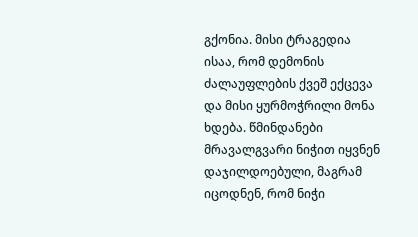გქონია. მისი ტრაგედია ისაა, რომ დემონის ძალაუფლების ქვეშ ექცევა და მისი ყურმოჭრილი მონა ხდება. წმინდანები მრავალგვარი ნიჭით იყვნენ დაჯილდოებული, მაგრამ იცოდნენ, რომ ნიჭი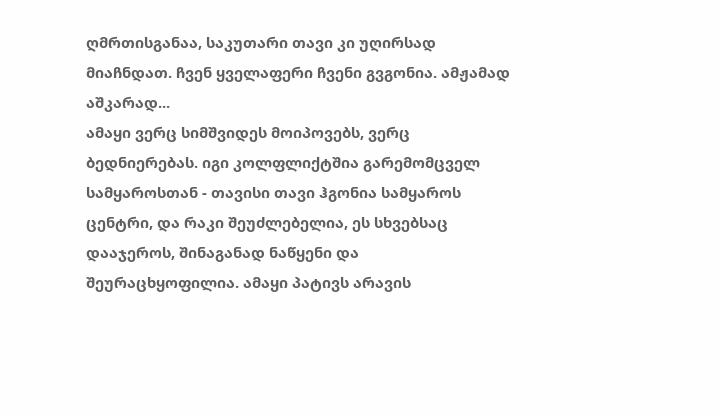ღმრთისგანაა, საკუთარი თავი კი უღირსად მიაჩნდათ. ჩვენ ყველაფერი ჩვენი გვგონია. ამჟამად აშკარად...
ამაყი ვერც სიმშვიდეს მოიპოვებს, ვერც ბედნიერებას. იგი კოლფლიქტშია გარემომცველ სამყაროსთან - თავისი თავი ჰგონია სამყაროს ცენტრი, და რაკი შეუძლებელია, ეს სხვებსაც დააჯეროს, შინაგანად ნაწყენი და შეურაცხყოფილია. ამაყი პატივს არავის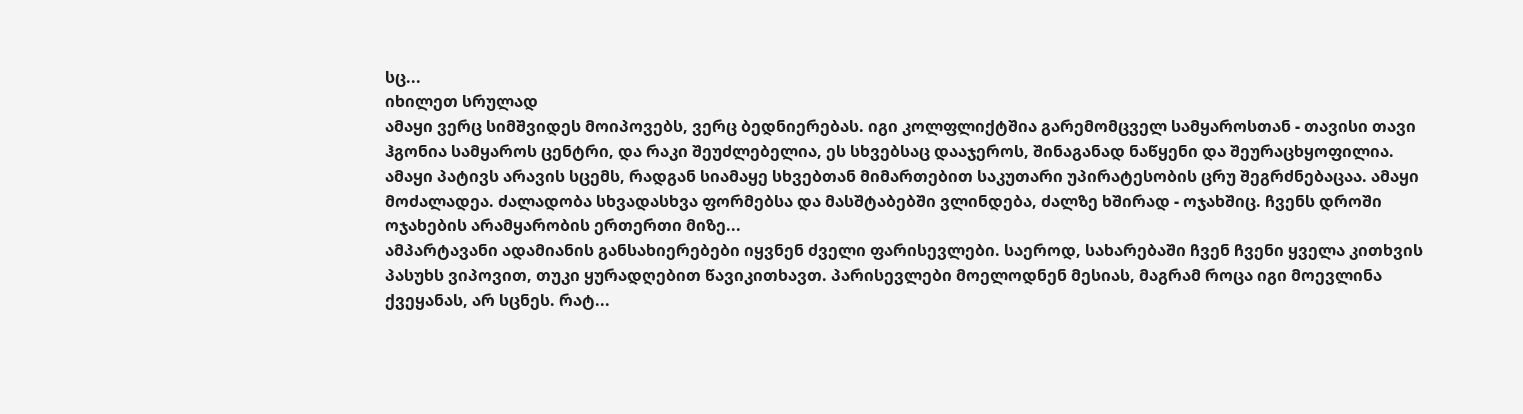სც...
იხილეთ სრულად
ამაყი ვერც სიმშვიდეს მოიპოვებს, ვერც ბედნიერებას. იგი კოლფლიქტშია გარემომცველ სამყაროსთან - თავისი თავი ჰგონია სამყაროს ცენტრი, და რაკი შეუძლებელია, ეს სხვებსაც დააჯეროს, შინაგანად ნაწყენი და შეურაცხყოფილია. ამაყი პატივს არავის სცემს, რადგან სიამაყე სხვებთან მიმართებით საკუთარი უპირატესობის ცრუ შეგრძნებაცაა. ამაყი მოძალადეა. ძალადობა სხვადასხვა ფორმებსა და მასშტაბებში ვლინდება, ძალზე ხშირად - ოჯახშიც. ჩვენს დროში ოჯახების არამყარობის ერთერთი მიზე...
ამპარტავანი ადამიანის განსახიერებები იყვნენ ძველი ფარისევლები. საეროდ, სახარებაში ჩვენ ჩვენი ყველა კითხვის პასუხს ვიპოვით, თუკი ყურადღებით წავიკითხავთ. პარისევლები მოელოდნენ მესიას, მაგრამ როცა იგი მოევლინა ქვეყანას, არ სცნეს. რატ...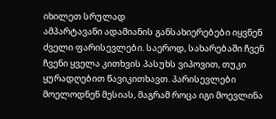იხილეთ სრულად
ამპარტავანი ადამიანის განსახიერებები იყვნენ ძველი ფარისევლები. საეროდ, სახარებაში ჩვენ ჩვენი ყველა კითხვის პასუხს ვიპოვით, თუკი ყურადღებით წავიკითხავთ. პარისევლები მოელოდნენ მესიას, მაგრამ როცა იგი მოევლინა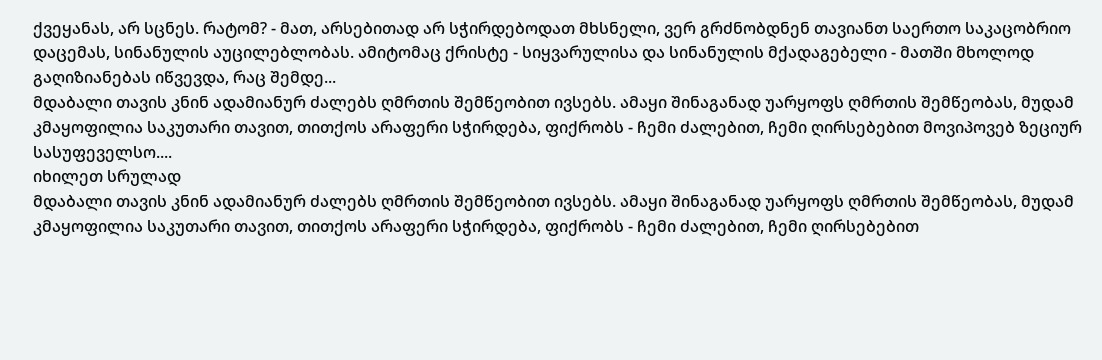ქვეყანას, არ სცნეს. რატომ? - მათ, არსებითად არ სჭირდებოდათ მხსნელი, ვერ გრძნობდნენ თავიანთ საერთო საკაცობრიო დაცემას, სინანულის აუცილებლობას. ამიტომაც ქრისტე - სიყვარულისა და სინანულის მქადაგებელი - მათში მხოლოდ გაღიზიანებას იწვევდა, რაც შემდე...
მდაბალი თავის კნინ ადამიანურ ძალებს ღმრთის შემწეობით ივსებს. ამაყი შინაგანად უარყოფს ღმრთის შემწეობას, მუდამ კმაყოფილია საკუთარი თავით, თითქოს არაფერი სჭირდება, ფიქრობს - ჩემი ძალებით, ჩემი ღირსებებით მოვიპოვებ ზეციურ სასუფეველსო....
იხილეთ სრულად
მდაბალი თავის კნინ ადამიანურ ძალებს ღმრთის შემწეობით ივსებს. ამაყი შინაგანად უარყოფს ღმრთის შემწეობას, მუდამ კმაყოფილია საკუთარი თავით, თითქოს არაფერი სჭირდება, ფიქრობს - ჩემი ძალებით, ჩემი ღირსებებით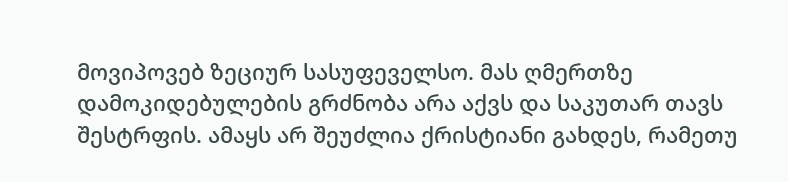მოვიპოვებ ზეციურ სასუფეველსო. მას ღმერთზე დამოკიდებულების გრძნობა არა აქვს და საკუთარ თავს შესტრფის. ამაყს არ შეუძლია ქრისტიანი გახდეს, რამეთუ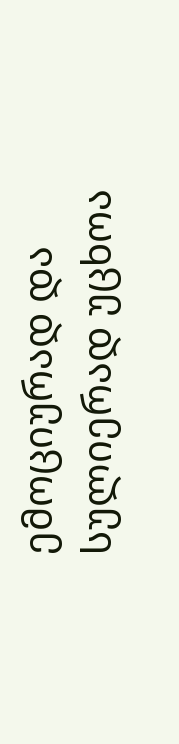ემოციურად და სულიერად უცხოა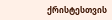ქრისტესთვის